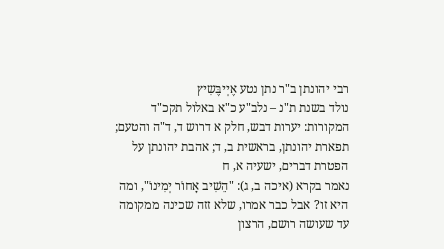רבי יהונתן ב"ר נתן נטע אֶיְיבֶּשִיץ
נולד בשנת ת"נ – נלב"ע כ"א באלול תקכ"ד
המקורות: יערות דבש, חלק א דרוש ד, ד"ה והטעם; תפארת יהונתן, בראשית ב, ד; אהבת יהונתן על הפטרת דברים, ישעיה א, ח
נאמר בקרא (איכה ב, ג): "הֵשִׁיב אָחוֹר יְמִינוֹ", ומה היא זו? אבל כבר אמרו, שלא זזה שכינה ממקומה עד שעושה רושם, הרצון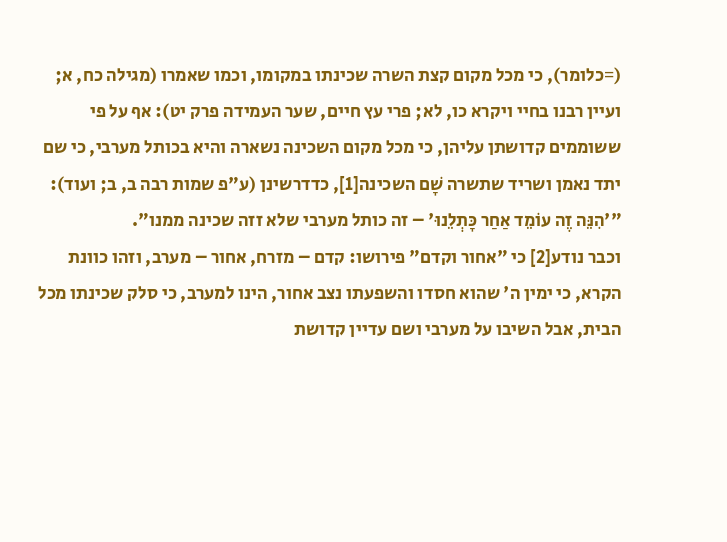(=כלומר), כי מכל מקום קצת השרה שכינתו במקומו, וכמו שאמרו (מגילה כח, א; ועיין רבנו בחיי ויקרא כו, לא; פרי עץ חיים, שער העמידה פרק יט): אף על פי ששוממים קדושתן עליהן, כי מכל מקום השכינה נשארה והיא בכותל מערבי, כי שם יתד נאמן ושריד שתשרה שָׁם השכינה[1], כדדרשינן (ע"פ שמות רבה ב, ב; ועוד): "'הִנֵּה זֶה עוֹמֵד אַחַר כָּתְלֵנוּ' – זה כותל מערבי שלא זזה שכינה ממנו".
וכבר נודע[2] כי "אחור וקדם" פירושו: קדם – מזרח, אחור – מערב, וזהו כוונת הקרא, כי ימין ה' שהוא חסדו והשפעתו נצב אחור, הינו למערב, כי סלק שכינתו מכל הבית, אבל השיבו על מערבי ושם עדיין קדושת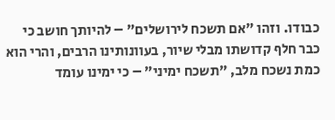כבודו. וזהו "אם תשכח לירושלים" – להיותך חושב כי כבר חלף קדושתו מבלי שיור, בעוונותינו הרבים, והרי הוא כמת נשכח מלב, "תשכח ימיני" – כי ימינו עומד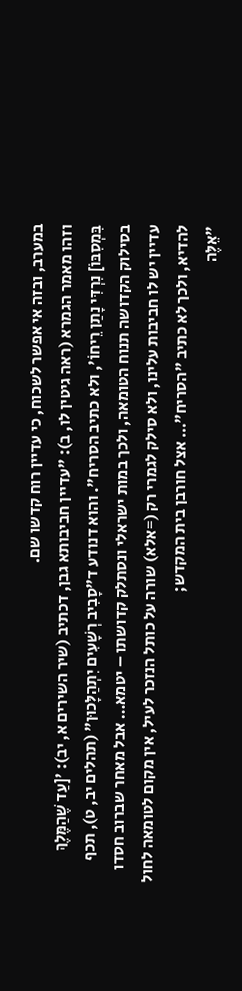במערב, ובזה אי אפשר לשכוח, כי עדיין רוח קדשו שם.
וזהו מאמר הגמרא (ראה גיטין לו, ב): "עדיין חביבותא גבן, דכתיב (שיר השירים א, יב): '[עַד שֶׁהַמֶּלֶךְ בִּמְסִבּוֹ] נִרְדִּי נָתַן רֵיחוֹ', ולא כתיב הסריח". והוא דנודע ד"סָבִיב רְשָׁעִים יִתְהַלָּכוּן" (תהלים יב, ט), תכף בסילוק הקדושה תנוח הטומאה, ולכך במות ישראלי ונסתלק קדושתו – יטמא… אבל מאחר שברוב חסדו עדיין יש לו חביבות עלינו, ולא סילק לגמרי רק (=אלא) שורה על כותל הנזכר לעיל, אין מקום לטומאה לחול להדיא, ולכך לא כתיב "הסריח"… אצל חורבן בית המקדש;
"אֵלֶּה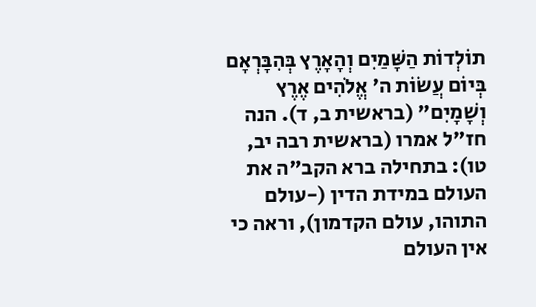תוֹלְדוֹת הַשָּׁמַיִם וְהָאָרֶץ בְּהִבָּרְאָם בְּיוֹם עֲשׂוֹת ה' אֱלֹהִים אֶרֶץ וְשָׁמָיִם" (בראשית ב, ד). הנה חז"ל אמרו (בראשית רבה יב, טו): בתחילה ברא הקב"ה את העולם במידת הדין (-עולם התוהו, עולם הקדמון), וראה כי אין העולם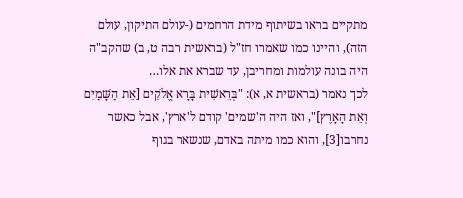מתקיים בראו בשיתוף מידת הרחמים (-עולם התיקון, עולם הזה), והיינו כמו שאמרו חז"ל (בראשית רבה ט, ב) שהקב"ה היה בונה עולמות ומחריבן, עד שברא את אלו…
לכך נאמר (בראשית א, א): "בְּרֵאשִׁית בָּרָא אֱלֹקִים [אֵת הַשָּׁמַיִם וְאֵת הָאָרֶץ]", ואז היה ה'שמים' קודם ל'ארץ', אבל כאשר נחרבו[3], והוא כמו מיתה באדם, שנשאר בגוף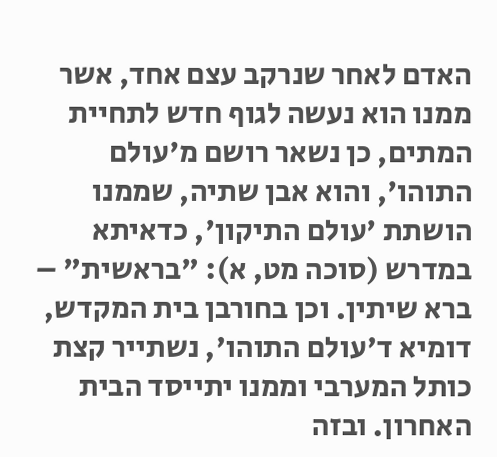האדם לאחר שנרקב עצם אחד, אשר ממנו הוא נעשה לגוף חדש לתחיית המתים, כן נשאר רושם מ'עולם התוהו', והוא אבן שתיה, שממנו הושתת 'עולם התיקון', כדאיתא במדרש (סוכה מט, א): "בראשית" – ברא שיתין. וכן בחורבן בית המקדש, דומיא ד'עולם התוהו', נשתייר קצת כותל המערבי וממנו יתייסד הבית האחרון. ובזה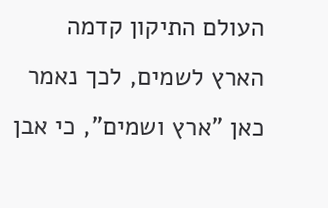העולם התיקון קדמה הארץ לשמים, לכך נאמר כאן "ארץ ושמים", כי אבן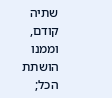שתיה קודם, וממנו הושתת הכל;